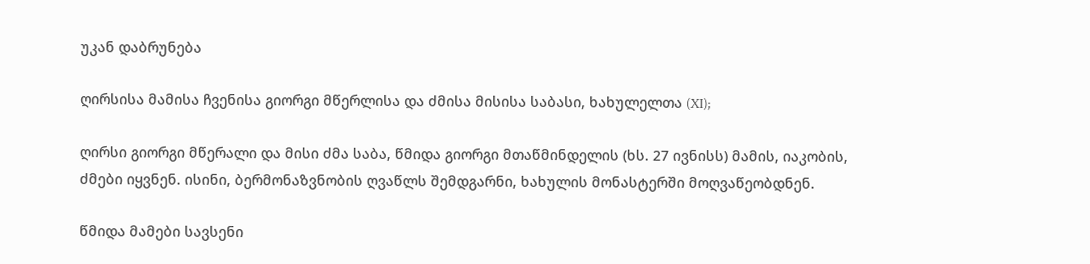უკან დაბრუნება

ღირსისა მამისა ჩვენისა გიორგი მწერლისა და ძმისა მისისა საბასი, ხახულელთა (XI);

ღირსი გიორგი მწერალი და მისი ძმა საბა, წმიდა გიორგი მთაწმინდელის (ხს. 27 ივნისს) მამის, იაკობის, ძმები იყვნენ. ისინი, ბერმონაზვნობის ღვაწლს შემდგარნი, ხახულის მონასტერში მოღვაწეობდნენ.

წმიდა მამები სავსენი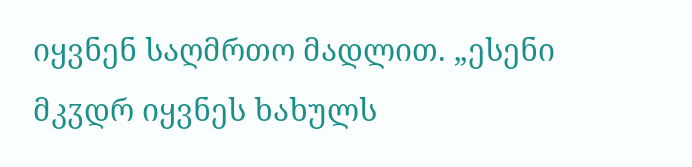იყვნენ საღმრთო მადლით. „ესენი მკჳდრ იყვნეს ხახულს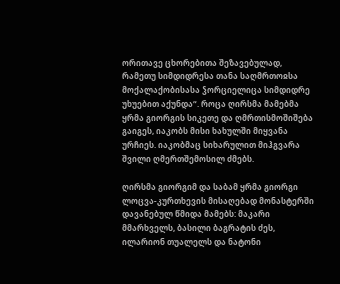ორითავე ცხორებითა შეზავებულად, რამეთუ სიმდიდრესა თანა საღმრთოჲსა მოქალაქობისასა ჴორციელიცა სიმდიდრე უხუებით აქუნდა“. როცა ღირსმა მამებმა ყრმა გიორგის სიკეთე და ღმრთისმოშიშება გაიგეს, იაკობს მისი ხახულში მიყვანა ურჩიეს. იაკობმაც სიხარულით მიჰგვარა შვილი ღმერთშემოსილ ძმებს.

ღირსმა გიორგიმ და საბამ ყრმა გიორგი ლოცვა-კურთხევის მისაღებად მონასტერში დავანებულ წმიდა მამებს: მაკარი მმარხველს, ბასილი ბაგრატის ძეს, ილარიონ თუალელს და ნატონი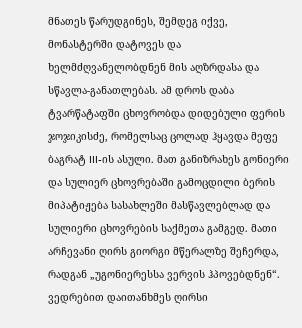მნათეს წარუდგინეს, შემდეგ იქვე, მონასტერში დატოვეს და ხელმძღვანელობდნენ მის აღზრდასა და სწავლა-განათლებას. ამ დროს დაბა ტვარწატაფში ცხოვრობდა დიდებული ფერის ჯოჯიკისძე, რომელსაც ცოლად ჰყავდა მეფე ბაგრატ III-ის ასული. მათ განიზრახეს გონიერი და სულიერ ცხოვრებაში გამოცდილი ბერის მიპატიჟება სასახლეში მასწავლებლად და სულიერი ცხოვრების საქმეთა გამგედ. მათი არჩევანი ღირს გიორგი მწერალზე შეჩერდა, რადგან „უგონიერესსა ვერვის ჰპოვებდნენ“. ვედრებით დაითანხმეს ღირსი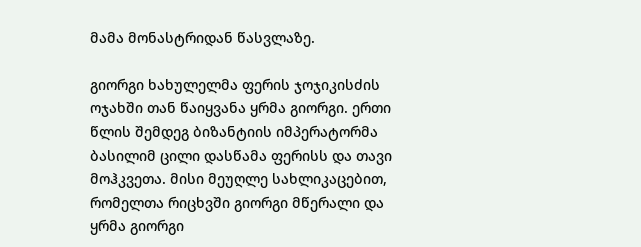მამა მონასტრიდან წასვლაზე.

გიორგი ხახულელმა ფერის ჯოჯიკისძის ოჯახში თან წაიყვანა ყრმა გიორგი. ერთი წლის შემდეგ ბიზანტიის იმპერატორმა ბასილიმ ცილი დასწამა ფერისს და თავი მოჰკვეთა. მისი მეუღლე სახლიკაცებით, რომელთა რიცხვში გიორგი მწერალი და ყრმა გიორგი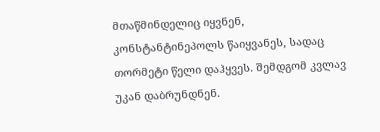მთაწმინდელიც იყვნენ, კონსტანტინეპოლს წაიყვანეს, სადაც თორმეტი წელი დაჰყვეს. შემდგომ კვლავ უკან დაბრუნდნენ.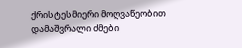ქრისტესმიერი მოღვაწეობით დამაშვრალი ძმები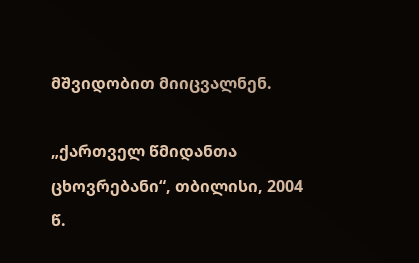მშვიდობით მიიცვალნენ.

„ქართველ წმიდანთა ცხოვრებანი“, თბილისი, 2004 წ.